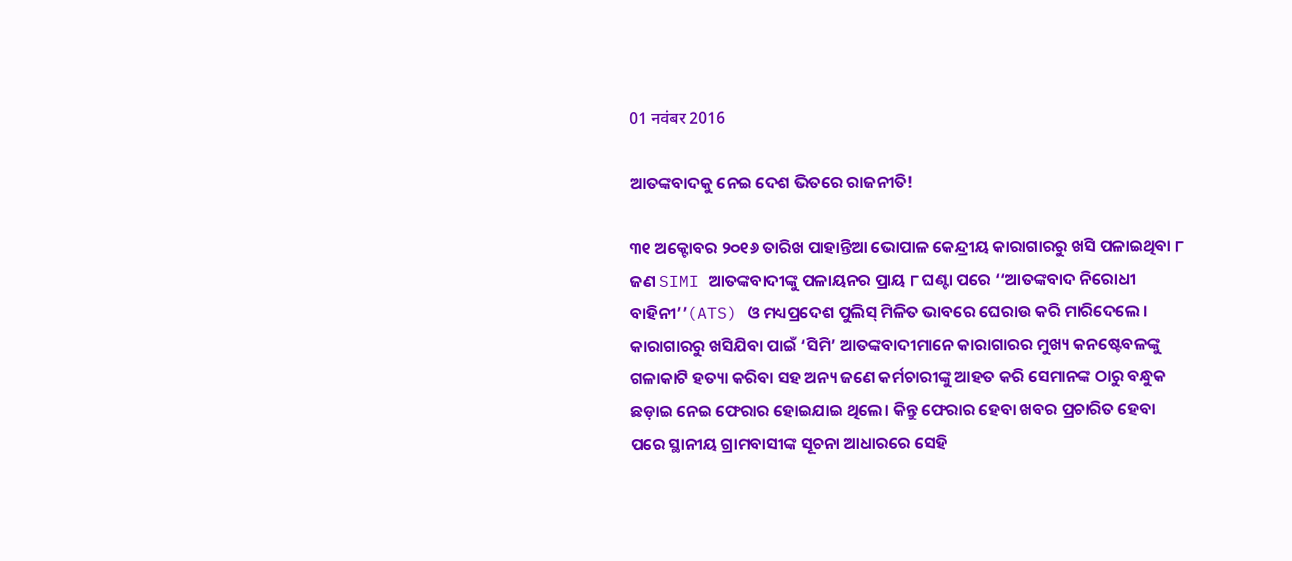01 नवंबर 2016

ଆତଙ୍କବାଦକୁ ନେଇ ଦେଶ ଭିତରେ ରାଜନୀତି!

୩୧ ଅକ୍ଟୋବର ୨୦୧୬ ତାରିଖ ପାହାନ୍ତିଆ ଭୋପାଳ କେନ୍ଦ୍ରୀୟ କାରାଗାରରୁ ଖସି ପଳାଇଥିବା ୮ ଜଣ SIMI ଆତଙ୍କବାଦୀଙ୍କୁ ପଳାୟନର ପ୍ରାୟ ୮ ଘଣ୍ଟା ପରେ ‘‘ଆତଙ୍କବାଦ ନିରୋଧୀ ବାହିନୀ’’(ATS) ଓ ମଧ୍ୟପ୍ରଦେଶ ପୁଲିସ୍‌ ମିଳିତ ଭାବରେ ଘେରାଉ କରି ମାରିଦେଲେ । କାରାଗାରରୁ ଖସିଯିବା ପାଇଁ ‘ସିମି’ ଆତଙ୍କବାଦୀମାନେ କାରାଗାରର ମୁଖ୍ୟ କନଷ୍ଟେବଳଙ୍କୁ ଗଳାକାଟି ହତ୍ୟା କରିବା ସହ ଅନ୍ୟ ଜଣେ କର୍ମଚାରୀଙ୍କୁ ଆହତ କରି ସେମାନଙ୍କ ଠାରୁ ବନ୍ଧୁକ ଛଡ଼ାଇ ନେଇ ଫେରାର ହୋଇଯାଇ ଥିଲେ। କିନ୍ତୁ ଫେରାର ହେବା ଖବର ପ୍ରଚାରିତ ହେବା ପରେ ସ୍ଥାନୀୟ ଗ୍ରାମବାସୀଙ୍କ ସୂଚନା ଆଧାରରେ ସେହି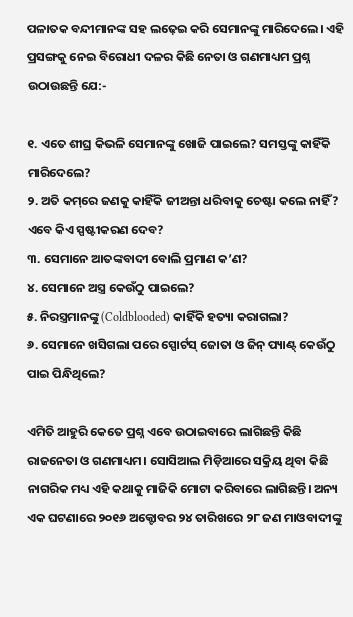ପଳାତକ ବନ୍ଦୀମାନଙ୍କ ସହ ଲଢ଼େଇ କରି ସେମାନଙ୍କୁ ମାରିଦେଲେ। ଏହି ପ୍ରସଙ୍ଗକୁ ନେଇ ବିରୋଧୀ ଦଳର କିଛି ନେତା ଓ ଗଣମାଧ୍ୟମ ପ୍ରଶ୍ନ ଉଠାଉଛନ୍ତି ଯେ:-

୧. ଏତେ ଶୀଘ୍ର କିଭଳି ସେମାନଙ୍କୁ ଖୋଜି ପାଇଲେ? ସମସ୍ତଙ୍କୁ କାହିଁକି ମାରିଦେଲେ?
୨. ଅତି କମ୍‌ରେ ଜଣକୁ କାହିଁକି ଜୀଅନ୍ତା ଧରିବାକୁ ଚେଷ୍ଟା କଲେ ନାହିଁ? ଏବେ କିଏ ସ୍ପଷ୍ଟୀକରଣ ଦେବ?
୩. ସେମାନେ ଆତଙ୍କବାଦୀ ବୋଲି ପ୍ରମାଣ କ’ଣ?
୪. ସେମାନେ ଅସ୍ତ୍ର କେଉଁଠୁ ପାଇଲେ?
୫. ନିରସ୍ତ୍ରମାନଙ୍କୁ (Coldblooded) କାହିଁକି ହତ୍ୟା କରାଗଲା?
୬. ସେମାନେ ଖସିଗଲା ପରେ ସ୍ପୋର୍ଟସ୍‌ ଜୋତା ଓ ଜିନ୍‌ ପ୍ୟାଣ୍ଟ୍‌ କେଉଁଠୁ ପାଇ ପିନ୍ଧିଥିଲେ?

ଏମିତି ଆହୁରି କେତେ ପ୍ରଶ୍ନ ଏବେ ଉଠାଇବାରେ ଲାଗିଛନ୍ତି କିଛି ରାଜନେତା ଓ ଗଣମାଧ୍ୟମ। ସୋସିଆଲ ମିଡ଼ିଆରେ ସକ୍ରିୟ ଥିବା କିଛି ନାଗରିକ ମଧ୍ୟ ଏହି କଥାକୁ ମାଜିକି ମୋଟା କରିବାରେ ଲାଗିଛନ୍ତି। ଅନ୍ୟ ଏକ ଘଟଣାରେ ୨୦୧୬ ଅକ୍ଟୋବର ୨୪ ତାରିଖରେ ୨୮ ଜଣ ମାଓବାଦୀଙ୍କୁ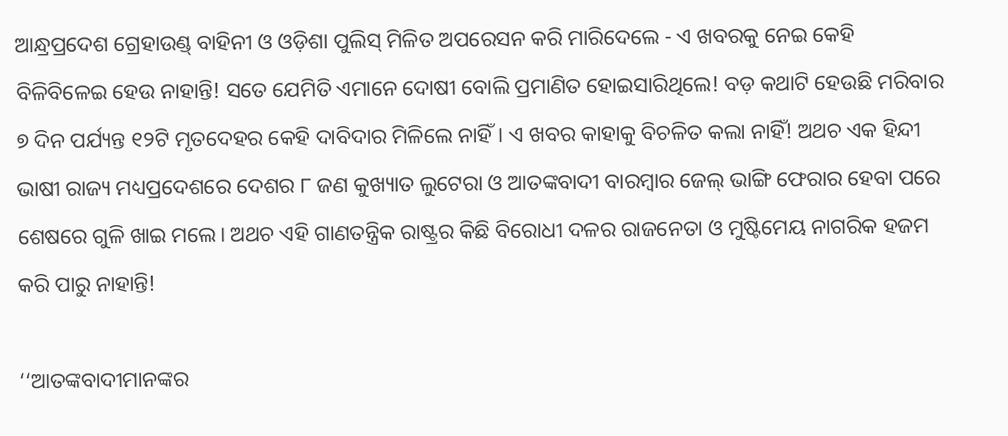ଆନ୍ଧ୍ରପ୍ରଦେଶ ଗ୍ରେହାଉଣ୍ଡ୍‌ ବାହିନୀ ଓ ଓଡ଼ିଶା ପୁଲିସ୍‌ ମିଳିତ ଅପରେସନ କରି ମାରିଦେଲେ - ଏ ଖବରକୁ ନେଇ କେହି ବିଳିବିଳେଇ ହେଉ ନାହାନ୍ତି! ସତେ ଯେମିତି ଏମାନେ ଦୋଷୀ ବୋଲି ପ୍ରମାଣିତ ହୋଇସାରିଥିଲେ! ବଡ଼ କଥାଟି ହେଉଛି ମରିବାର ୭ ଦିନ ପର୍ଯ୍ୟନ୍ତ ୧୨ଟି ମୃତଦେହର କେହି ଦାବିଦାର ମିଳିଲେ ନାହିଁ। ଏ ଖବର କାହାକୁ ବିଚଳିତ କଲା ନାହିଁ! ଅଥଚ ଏକ ହିନ୍ଦୀ ଭାଷୀ ରାଜ୍ୟ ମଧ୍ୟପ୍ରଦେଶରେ ଦେଶର ୮ ଜଣ କୁଖ୍ୟାତ ଲୁଟେରା ଓ ଆତଙ୍କବାଦୀ ବାରମ୍ବାର ଜେଲ୍‌ ଭାଙ୍ଗି ଫେରାର ହେବା ପରେ ଶେଷରେ ଗୁଳି ଖାଇ ମଲେ। ଅଥଚ ଏହି ଗାଣତନ୍ତ୍ରିକ ରାଷ୍ଟ୍ରର କିଛି ବିରୋଧୀ ଦଳର ରାଜନେତା ଓ ମୁଷ୍ଟିମେୟ ନାଗରିକ ହଜମ କରି ପାରୁ ନାହାନ୍ତି!

‘‘ଆତଙ୍କବାଦୀମାନଙ୍କର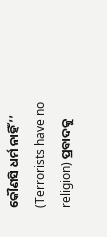କୌଣସି ଧର୍ମ ନାହିଁ’’ (Terrorists have no religion) ପ୍ରବାଦକୁ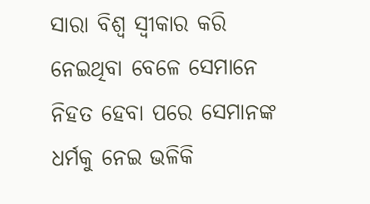ସାରା ବିଶ୍ଵ ସ୍ଵୀକାର କରି ନେଇଥିବା ବେଳେ ସେମାନେ ନିହତ ହେବା ପରେ ସେମାନଙ୍କ ଧର୍ମକୁ ନେଇ ଭଳିକି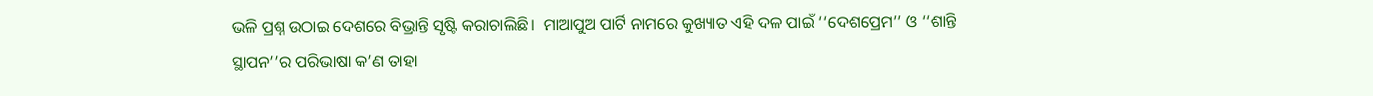ଭଳି ପ୍ରଶ୍ନ ଉଠାଇ ଦେଶରେ ବିଭ୍ରାନ୍ତି ସୃଷ୍ଟି କରାଚାଲିଛି।  ମାଆପୁଅ ପାର୍ଟି ନାମରେ କୁଖ୍ୟାତ ଏହି ଦଳ ପାଇଁ ‘‘ଦେଶପ୍ରେମ’’ ଓ ‘‘ଶାନ୍ତି ସ୍ଥାପନ’’ର ପରିଭାଷା କ’ଣ ତାହା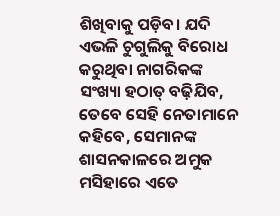ଶିଖିବାକୁ ପଡ଼ିବ। ଯଦି ଏଭଳି ଚୁଗୁଲିକୁ ବିରୋଧ କରୁଥିବା ନାଗରିକଙ୍କ ସଂଖ୍ୟା ହଠାତ୍‌ ବଢ଼ିଯିବ, ତେବେ ସେହି ନେତାମାନେ କହିବେ, ସେମାନଙ୍କ ଶାସନକାଳରେ ଅମୁକ ମସିହାରେ ଏତେ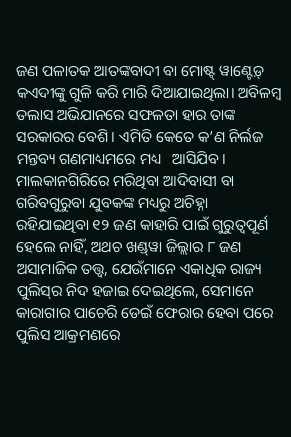ଜଣ ପଳାତକ ଆତଙ୍କବାଦୀ ବା ମୋଷ୍ଟ୍‌ ୱାଣ୍ଟେଡ଼୍‌ କଏଦୀଙ୍କୁ ଗୁଳି କରି ମାରି ଦିଆଯାଇଥିଲା। ଅବିଳମ୍ବ ତଲାସ ଅଭିଯାନରେ ସଫଳତା ହାର ତାଙ୍କ ସରକାରର ବେଶି। ଏମିତି କେତେ କ’ଣ ନିର୍ଲଜ ମନ୍ତବ୍ୟ ଗଣମାଧ୍ୟମରେ ମଧ୍ୟ   ଆସିଯିବ। ମାଲକାନଗିରିରେ ମରିଥିବା ଆଦିବାସୀ ବା ଗରିବଗୁରୁବା ଯୁବକଙ୍କ ମଧ୍ୟରୁ ଅଚିହ୍ନା ରହିଯାଇଥିବା ୧୨ ଜଣ କାହାରି ପାଇଁ ଗୁରୁତ୍ଵପୂର୍ଣ ହେଲେ ନାହିଁ, ଅଥଚ ଖଣ୍ଡ୍‌ୱା ଜିଲ୍ଲାର ୮ ଜଣ ଅସାମାଜିକ ତତ୍ତ୍ଵ, ଯେଉଁମାନେ ଏକାଧିକ ରାଜ୍ୟ ପୁଲିସ୍‌ର ନିଦ ହଜାଇ ଦେଇଥିଲେ, ସେମାନେ କାରାଗାର ପାଚେରି ଡେଇଁ ଫେରାର ହେବା ପରେ ପୁଲିସ ଆକ୍ରମଣରେ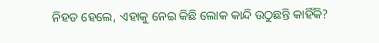ନିହତ ହେଲେ, ଏହାକୁ ନେଇ କିଛି ଲୋକ କାନ୍ଦି ଉଠୁଛନ୍ତି କାହିଁକି?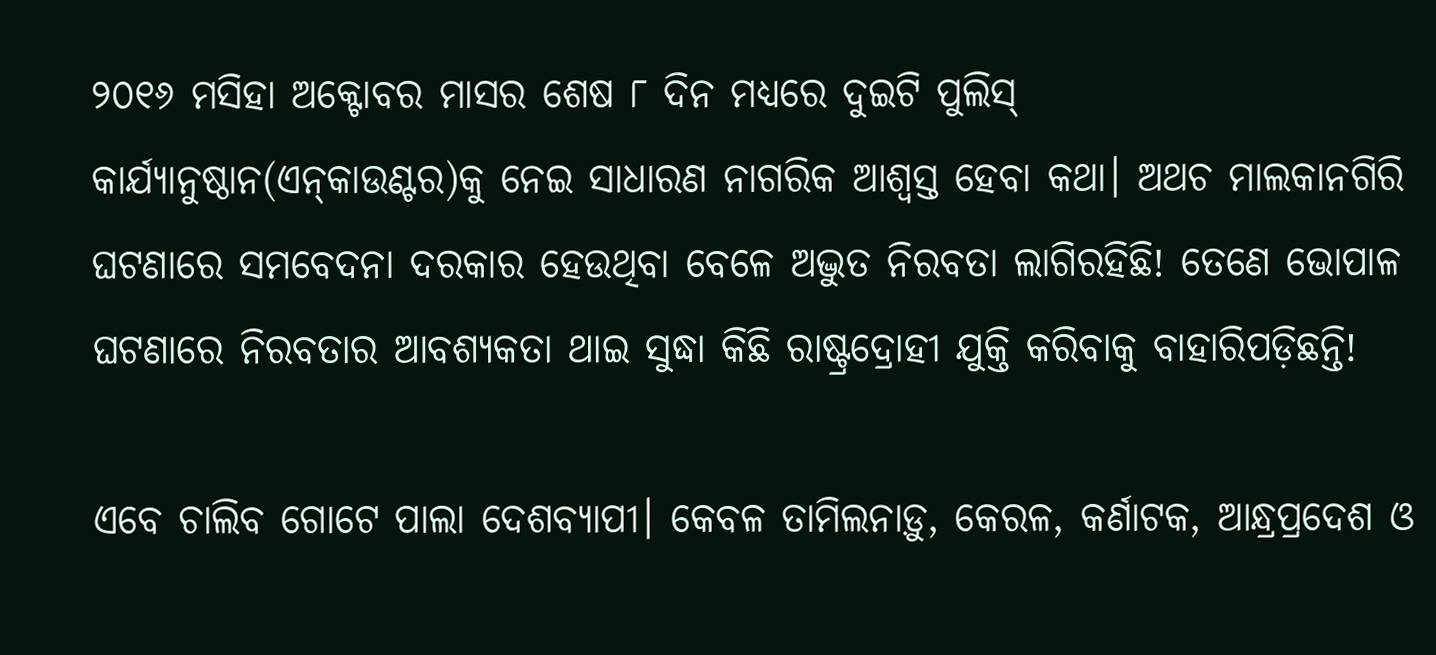୨୦୧୬ ମସିହା ଅକ୍ଟୋବର ମାସର ଶେଷ ୮ ଦିନ ମଧ୍ୟରେ ଦୁଇଟି ପୁଲିସ୍‌ କାର୍ଯ୍ୟାନୁଷ୍ଠାନ(ଏନ୍‌କାଉଣ୍ଟର)କୁ ନେଇ ସାଧାରଣ ନାଗରିକ ଆଶ୍ଵସ୍ତ ହେବା କଥା। ଅଥଚ ମାଲକାନଗିରି ଘଟଣାରେ ସମବେଦନା ଦରକାର ହେଉଥିବା ବେଳେ ଅଦ୍ଭୁତ ନିରବତା ଲାଗିରହିଛି! ତେଣେ ଭୋପାଳ ଘଟଣାରେ ନିରବତାର ଆବଶ୍ୟକତା ଥାଇ ସୁଦ୍ଧା କିଛି ରାଷ୍ଟ୍ରଦ୍ରୋହୀ ଯୁକ୍ତି କରିବାକୁ ବାହାରିପଡ଼ିଛନ୍ତି!

ଏବେ ଚାଲିବ ଗୋଟେ ପାଲା ଦେଶବ୍ୟାପୀ। କେବଳ ତାମିଲନାଡ଼ୁ, କେରଳ, କର୍ଣାଟକ, ଆନ୍ଧ୍ରପ୍ରଦେଶ ଓ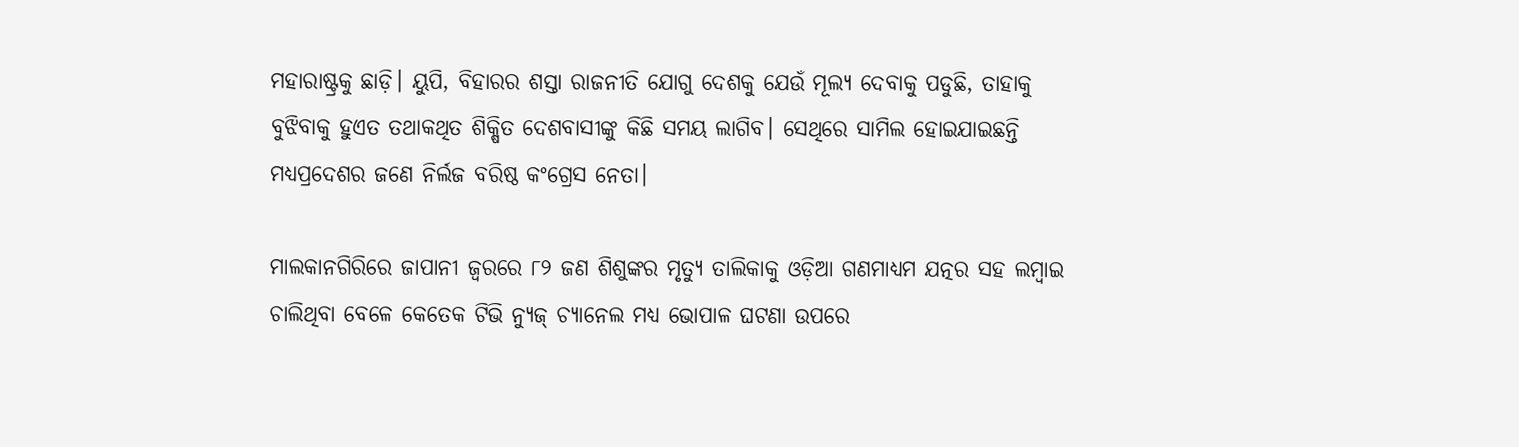ମହାରାଷ୍ଟ୍ରକୁ ଛାଡ଼ି। ୟୁପି, ବିହାରର ଶସ୍ତା ରାଜନୀତି ଯୋଗୁ ଦେଶକୁ ଯେଉଁ ମୂଲ୍ୟ ଦେବାକୁ ପଡୁଛି, ତାହାକୁ ବୁଝିବାକୁ ହୁଏତ ତଥାକଥିତ ଶିକ୍ଷିତ ଦେଶବାସୀଙ୍କୁ କିଛି ସମୟ ଲାଗିବ। ସେଥିରେ ସାମିଲ ହୋଇଯାଇଛନ୍ତି ମଧ୍ୟପ୍ରଦେଶର ଜଣେ ନିର୍ଲଜ ବରିଷ୍ଠ କଂଗ୍ରେସ ନେତା।

ମାଲକାନଗିରିରେ ଜାପାନୀ ଜ୍ୱରରେ ୮୨ ଜଣ ଶିଶୁଙ୍କର ମୃତ୍ୟୁ ତାଲିକାକୁ ଓଡ଼ିଆ ଗଣମାଧ୍ୟମ ଯତ୍ନର ସହ ଲମ୍ବାଇ ଚାଲିଥିବା ବେଳେ କେତେକ ଟିଭି ନ୍ୟୁଜ୍ ଚ୍ୟାନେଲ ମଧ୍ୟ ଭୋପାଳ ଘଟଣା ଉପରେ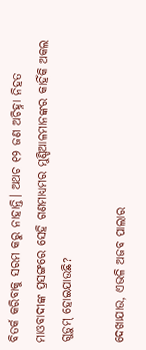ବିତର୍କ କରିବାକୁ ସରମ କରୁ ନାହାନ୍ତି। ଅଥଚ ୧୨ ଜଣ ଅଚିହ୍ନା ନିହତ ମାଓବାଦୀଙ୍କ ପ୍ରସଙ୍ଗରେ ସେହି ଗଣମାଧ୍ୟମର ମୁଣ୍ଡିଆଳମାନଙ୍କର କାହିଁକି ଅକଲ ଗୁଡ଼ୁମ୍‌ ହୋଇଯାଉଛି?

ଦେଖାଯାଉ, ଏଭଳି ଅଜବ ପାଲାର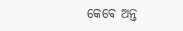କେବେ ଅନ୍ତ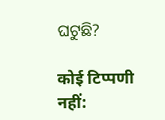ଘଟୁଛି?

कोई टिप्पणी नहीं: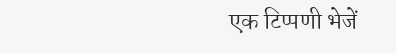एक टिप्पणी भेजें